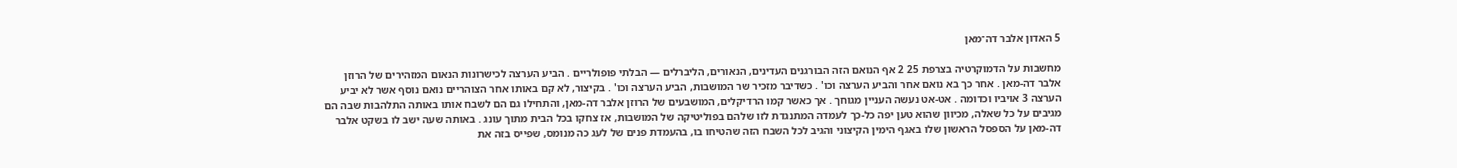5 האדון אלבר דה־מאן

מחשבות על הדמוקרטיה בצרפת 25 2 אף הנואם הזה הבורגנים העדינים, הנאורים, הליברלים — הבלתי פופולריים . הביע הערצה לכישרונות הנאום המזהירים של הרוזן אלבר דה-מאן . אחר כך בא נואם אחר והביע הערצה וכו' . כשדיבר מזכיר שר המושבות, הביע הערצה וכו' . בקיצור, לא קם באותו אחר הצוהריים נואם נוסף אשר לא יביע הערצה 3 אויביו וכדומה . אט-אט נעשה העניין מגוחך . אך כאשר קמו הרדיקלים, המושבעים של הרוזן אלבר דה-מאן, והתחילו גם הם לשבח אותו באותה התלהבות שבה הם מגיבים על כל שאלה, מכיוון שהוא טען יפה כל-כך לעמדה המתנגדת לזו שלהם בפוליטיקה של המושבות, אז צחקו בכל הבית מתוך עונג . באותה שעה ישב לו בשקט אלבר דה-מאן על הספסל הראשון שלו באגף הימין הקיצוני והגיב לכל השבח הזה שהטיחו בו, בהעמדת פנים של לעג כה מנומס, שפייס בזה את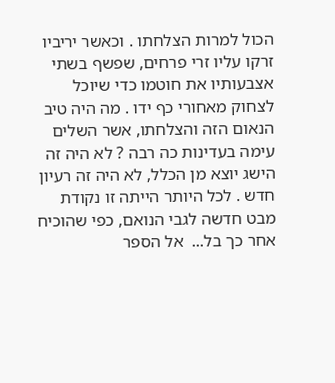הכול למרות הצלחתו . וכאשר יריביו זרקו עליו זרי פרחים, שפשף בשתי אצבעותיו את חוטמו כדי שיוכל לצחוק מאחורי כף ידו . מה היה טיב הנאום הזה והצלחתו, אשר השלים עימה בעדינות כה רבה ? לא היה זה הישג יוצא מן הכלל, לא היה זה רעיון חדש . לכל היותר הייתה זו נקודת מבט חדשה לגבי הנואם, כפי שהוכיח אחר כך בל...  אל הספר